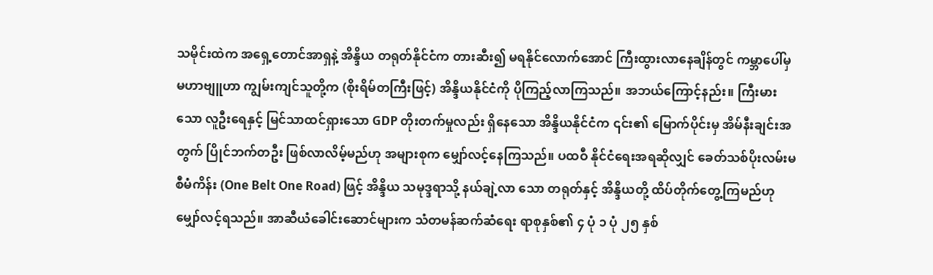သမိုင်းထဲက အရှေ့တောင်အာရှနဲ့ အိန္ဒိယ တရုတ်နိုင်ငံက တားဆီး၍ မရနိုင်လောက်အောင် ကြီးထွားလာနေချိန်တွင် ကမ္ဘာပေါ်မှ မဟာဗျူဟာ ကျွမ်းကျင်သူတို့က (စိုးရိမ်တကြီးဖြင့်) အိန္ဒိယနိုင်ငံကို ပိုကြည့်လာကြသည်။ အဘယ်ကြောင့်နည်း။ ကြီးမားသော လူဦးရေနှင့် မြင်သာထင်ရှားသော GDP တိုးတက်မှုလည်း ရှိနေသော အိန္ဒိယနိုင်ငံက ၎င်း၏ မြောက်ပိုင်းမှ အိမ်နီးချင်းအတွက် ပြိုင်ဘက်တဦး ဖြစ်လာလိမ့်မည်ဟု အများစုက မျှော်လင့်နေကြသည်။ ပထဝီ နိုင်ငံရေးအရဆိုလျှင် ခေတ်သစ်ပိုးလမ်းမစီမံကိန်း (One Belt One Road) ဖြင့် အိန္ဒိယ သမုဒ္ဒရာသို့ နယ်ချဲ့လာ သော တရုတ်နှင့် အိန္ဒိယတို့ ထိပ်တိုက်တွေ့ကြမည်ဟု မျှော်လင့်ရသည်။ အာဆီယံခေါင်းဆောင်များက သံတမန်ဆက်ဆံရေး ရာစုနှစ်၏ ၄ ပုံ ၁ ပုံ ၂၅ နှစ်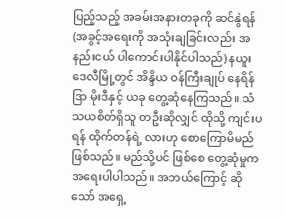ပြည့်သည့် အခမ်းအနားတခုကို ဆင်နွဲရန် (အခွင့်အရေးကို အသုံးချခြင်းလည်း အနည်းငယ် ပါကောင်းပါနိုင်ပါသည်) နယူးဒေလီမြို့တွင် အိန္ဒိယ ဝန်ကြီးချုပ် နေရိန်ဒြာ မိုးဒီနှင့် ယခု တွေ့ဆုံနေကြသည်။ သံသယစိတ်ရှိသူ တဦးဆိုလျှင် ထိုသို့ ကျင်းပရန် ထိုက်တန်ရဲ့ လားဟု စောကြောမိမည် ဖြစ်သည်။ မည်သို့ပင် ဖြစ်စေ တွေ့ဆုံမှုက အရေးပါပါသည်။ အဘယ်ကြောင့် ဆိုသော် အရှေ့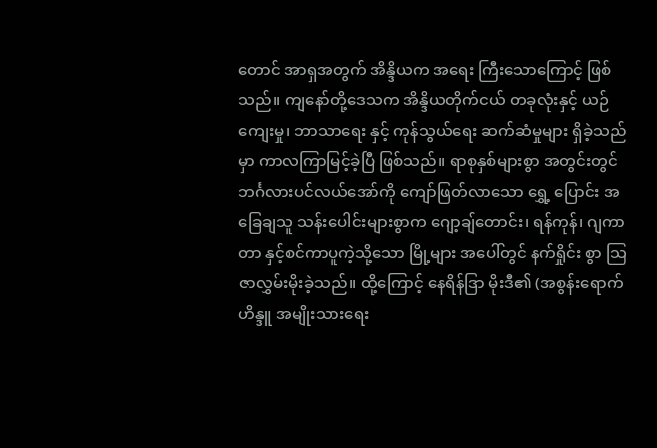တောင် အာရှအတွက် အိန္ဒိယက အရေး ကြီးသောကြောင့် ဖြစ်သည်။ ကျနော်တို့ဒေသက အိန္ဒိယတိုက်ငယ် တခုလုံးနှင့် ယဉ်ကျေးမှု၊ ဘာသာရေး နှင့် ကုန်သွယ်ရေး ဆက်ဆံမှုများ ရှိခဲ့သည်မှာ ကာလကြာမြင့်ခဲ့ပြီ ဖြစ်သည်။ ရာစုနှစ်များစွာ အတွင်းတွင် ဘင်္ဂလားပင်လယ်အော်ကို ကျော်ဖြတ်လာသော ရွှေ့ ပြောင်း အခြေချသူ သန်းပေါင်းများစွာက ဂျော့ချ်တောင်း၊ ရန်ကုန်၊ ဂျကာတာ နှင့်စင်ကာပူကဲ့သို့သော မြို့များ အပေါ်တွင် နက်ရှိုင်း စွာ သြဇာလွှမ်းမိုးခဲ့သည်။ ထို့ကြောင့် နေရိန်ဒြာ မိုးဒီ၏ (အစွန်းရောက် ဟိန္ဒူ အမျိုးသားရေး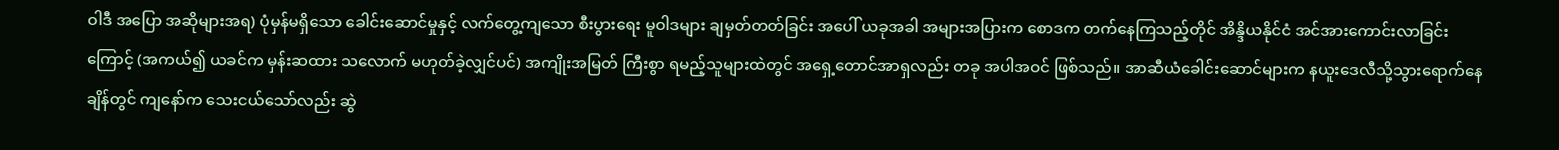ဝါဒီ အပြော အဆိုများအရ) ပုံမှန်မရှိသော ခေါင်းဆောင်မှုနှင့် လက်တွေ့ကျသော စီးပွားရေး မူဝါဒများ ချမှတ်တတ်ခြင်း အပေါ် ယခုအခါ အများအပြားက စောဒက တက်နေကြသည့်တိုင် အိန္ဒိယနိုင်ငံ အင်အားကောင်းလာခြင်းကြောင့် (အကယ်၍ ယခင်က မှန်းဆထား သလောက် မဟုတ်ခဲ့လျှင်ပင်) အကျိုးအမြတ် ကြီးစွာ ရမည့်သူများထဲတွင် အရှေ့တောင်အာရှလည်း တခု အပါအဝင် ဖြစ်သည်။ အာဆီယံခေါင်းဆောင်များက နယူးဒေလီသို့သွားရောက်နေချိန်တွင် ကျနော်က သေးငယ်သော်လည်း ဆွဲ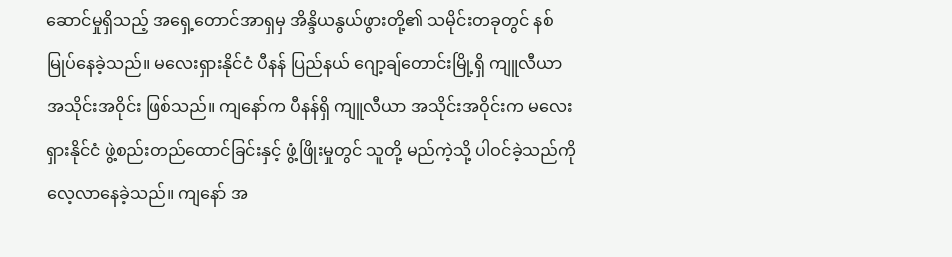ဆောင်မှုရှိသည့် အရှေ့တောင်အာရှမှ အိန္ဒိယနွယ်ဖွားတို့၏ သမိုင်းတခုတွင် နစ်မြုပ်နေခဲ့သည်။ မလေးရှားနိုင်ငံ ပီနန် ပြည်နယ် ဂျော့ချ်တောင်းမြို့ရှိ ကျူလီယာ အသိုင်းအဝိုင်း ဖြစ်သည်။ ကျနော်က ပီနန်ရှိ ကျူလီယာ အသိုင်းအဝိုင်းက မလေးရှားနိုင်ငံ ဖွဲ့စည်းတည်ထောင်ခြင်းနှင့် ဖွံ့ဖြိုးမှုတွင် သူတို့ မည်ကဲ့သို့ ပါဝင်ခဲ့သည်ကို လေ့လာနေခဲ့သည်။ ကျနော် အ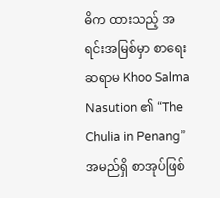ဓိက ထားသည့် အရင်းအမြစ်မှာ စာရေးဆရာမ Khoo Salma Nasution ၏ “The Chulia in Penang” အမည်ရှိ စာအုပ်ဖြစ်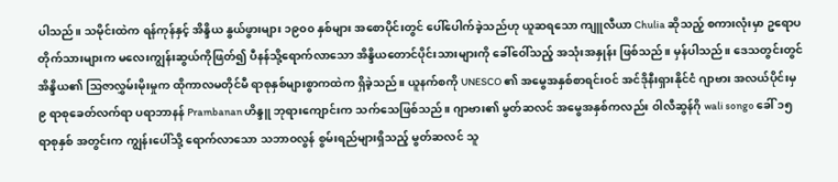ပါသည်။ သမိုင်းထဲက ရန်ကုန်နှင့် အိန္ဒိယ နွယ်ဖွားများ ၁၉၀၀ နှစ်များ အစောပိုင်းတွင် ပေါ်ပေါက်ခဲ့သည်ဟု ယူဆရသော ကျူလီယာ Chulia ဆိုသည့် စကားလုံးမှာ ဥရောပတိုက်သားများက မလေးကျွန်းဆွယ်ကိုဖြတ်၍ ပီနန်သို့ရောက်လာသော အိန္ဒိယတောင်ပိုင်းသားများကို ခေါ်ဝေါ်သည့် အသုံးအနှုန်း ဖြစ်သည်။ မှန်ပါသည်။ ဒေသတွင်းတွင် အိန္ဒိယ၏ သြဇာလွှမ်းမိုးမှုက ထိုကာလမတိုင်မီ ရာစုနှစ်များစွာကထဲက ရှိခဲ့သည်။ ယူနက်စကို UNESCO ၏ အမွေအနှစ်စာရင်းဝင် အင်ဒိုနီးရှားနိုင်ငံ ဂျာဗား အလယ်ပိုင်းမှ ၉ ရာစုခေတ်လက်ရာ ပရာဘာနန် Prambanan ဟိန္ဒူ ဘုရားကျောင်းက သက်သေဖြစ်သည်။ ဂျာဗား၏ မွတ်ဆလင် အမွေအနှစ်ကလည်း ဝါလီဆွန်ဂို wali songo ခေါ် ၁၅ ရာစုနှစ် အတွင်းက ကျွန်းပေါ်သို့ ရောက်လာသော သဘာဝလွန် စွမ်းရည်များရှိသည့် မွတ်ဆလင် သူ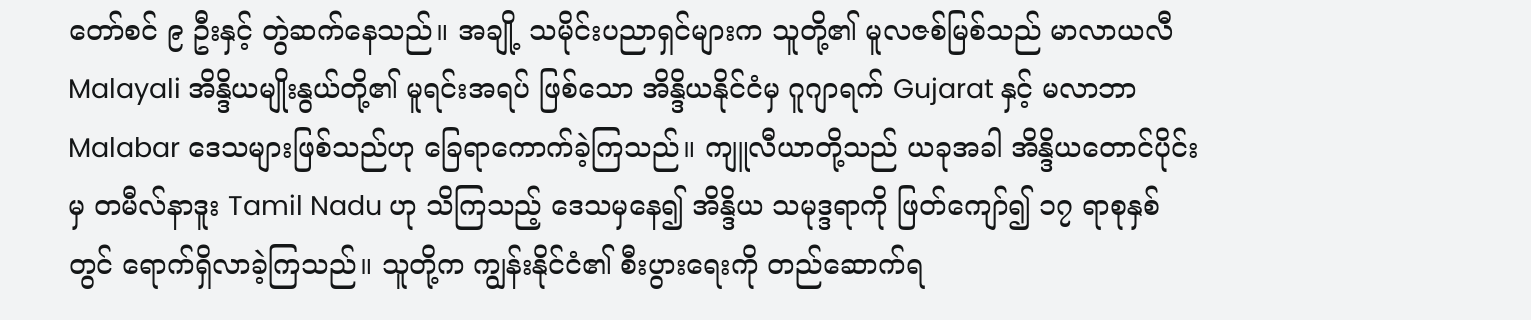တော်စင် ၉ ဦးနှင့် တွဲဆက်နေသည်။ အချို့ သမိုင်းပညာရှင်များက သူတို့၏ မူလဇစ်မြစ်သည် မာလာယလီ Malayali အိန္ဒိယမျိုးနွယ်တို့၏ မူရင်းအရပ် ဖြစ်သော အိန္ဒိယနိုင်ငံမှ ဂူဂျာရက် Gujarat နှင့် မလာဘာ Malabar ဒေသများဖြစ်သည်ဟု ခြေရာကောက်ခဲ့ကြသည်။ ကျူလီယာတို့သည် ယခုအခါ အိန္ဒိယတောင်ပိုင်းမှ တမီလ်နာဒူး Tamil Nadu ဟု သိကြသည့် ဒေသမှနေ၍ အိန္ဒိယ သမုဒ္ဒရာကို ဖြတ်ကျော်၍ ၁၇ ရာစုနှစ်တွင် ရောက်ရှိလာခဲ့ကြသည်။ သူတို့က ကျွန်းနိုင်ငံ၏ စီးပွားရေးကို တည်ဆောက်ရ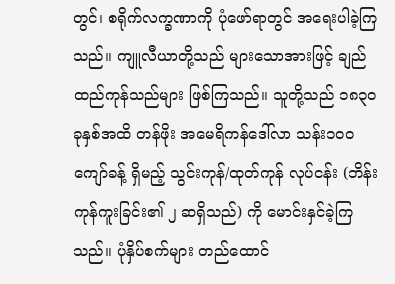တွင်၊ စရိုက်လက္ခဏာကို ပုံဖော်ရာတွင် အရေးပါခဲ့ကြသည်။ ကျူလီယာတို့သည် များသောအားဖြင့် ချည်ထည်ကုန်သည်များ ဖြစ်ကြသည်။ သူတို့သည် ၁၈၃၀ ခုနှစ်အထိ တန်ဖိုး အမေရိကန်ဒေါ်လာ သန်း၁၀၀ ကျော်ခန့် ရှိမည့် သွင်းကုန်/ထုတ်ကုန် လုပ်ငန်း (ဘိန်းကုန်ကူးခြင်း၏ ၂ ဆရှိသည်) ကို မောင်းနှင်ခဲ့ကြသည်။ ပုံနှိပ်စက်များ တည်ထောင်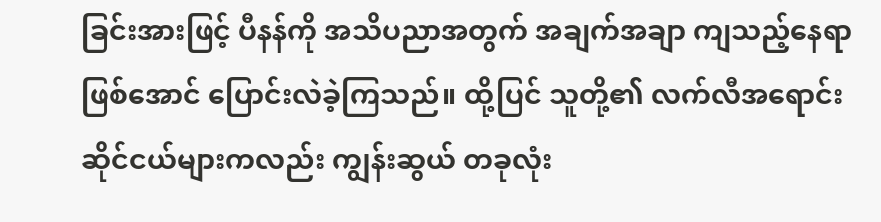ခြင်းအားဖြင့် ပီနန်ကို အသိပညာအတွက် အချက်အချာ ကျသည့်နေရာဖြစ်အောင် ပြောင်းလဲခဲ့ကြသည်။ ထို့ပြင် သူတို့၏ လက်လီအရောင်းဆိုင်ငယ်များကလည်း ကျွန်းဆွယ် တခုလုံး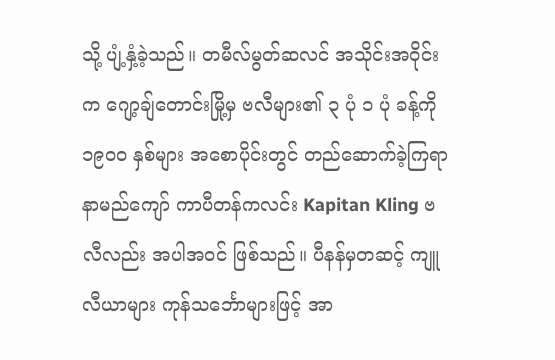သို့ ပျံ့နှံ့ခဲ့သည်။ တမီလ်မွတ်ဆလင် အသိုင်းအဝိုင်းက ဂျော့ချ်တောင်းမြို့မှ ဗလီများ၏ ၃ ပုံ ၁ ပုံ ခန့်ကို ၁၉၀၀ နှစ်များ အစောပိုင်းတွင် တည်ဆောက်ခဲ့ကြရာ နာမည်ကျော် ကာပီတန်ကလင်း Kapitan Kling ဗလီလည်း အပါအဝင် ဖြစ်သည်။ ပီနန်မှတဆင့် ကျူလီယာများ ကုန်သင်္ဘောများဖြင့် အာ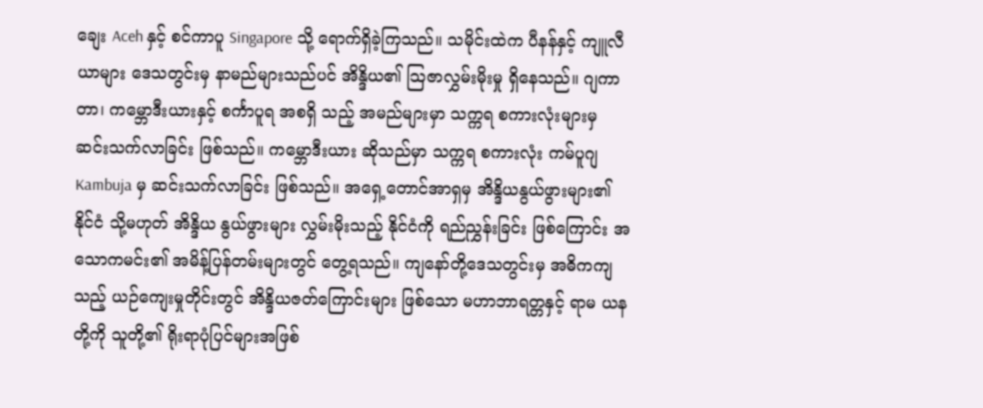ချေး Aceh နှင့် စင်ကာပူ Singapore သို့ ရောက်ရှိခဲ့ကြသည်။ သမိုင်းထဲက ပီနန်နှင့် ကျူလီယာများ ဒေသတွင်းမှ နာမည်များသည်ပင် အိန္ဒိယ၏ သြဇာလွှမ်းမိုးမှု ရှိနေသည်။ ဂျကာတာ၊ ကမ္ဘောဒီးယားနှင့် စင်္ကာပူရ အစရှိ သည့် အမည်များမှာ သက္ကရ စကားလုံးများမှ ဆင်းသက်လာခြင်း ဖြစ်သည်။ ကမ္ဘောဒီးယား ဆိုသည်မှာ သက္ကရ စကားလုံး ကမ်ပူဂျ Kambuja မှ ဆင်းသက်လာခြင်း ဖြစ်သည်။ အရှေ့တောင်အာရှမှ အိန္ဒိယနွယ်ဖွားများ၏ နိုင်ငံ သို့မဟုတ် အိန္ဒိယ နွယ်ဖွားများ လွှမ်းမိုးသည့် နိုင်ငံကို ရည်ညွှန်းခြင်း ဖြစ်ကြောင်း အသောကမင်း၏ အမိန့်ပြန်တမ်းများတွင် တွေ့ရသည်။ ကျနော်တို့ဒေသတွင်းမှ အဓိကကျသည့် ယဉ်ကျေးမှုတိုင်းတွင် အိန္ဒိယဇတ်ကြောင်းများ ဖြစ်သော မဟာဘာရတ္တနှင့် ရာမ ယန တို့ကို သူတို့၏ ရိုးရာပုံပြင်များအဖြစ်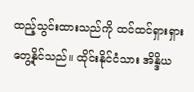ထည့်သွင်းထားသည်ကို ထင်ထင်ရှားရှားတွေ့နိုင်သည်။ ထိုင်းနိုင်ငံသား အိန္ဒိယ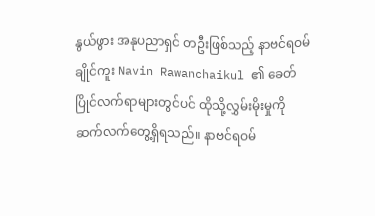နွယ်ဖွား အနုပညာရှင် တဦးဖြစ်သည့် နာဗင်ရဝမ်ချိုင်ကူး Navin Rawanchaikul ၏ ခေတ်ပြိုင်လက်ရာများတွင်ပင် ထိုသို့လွှမ်းမိုးမှုကို ဆက်လက်တွေ့ရှိရသည်။ နာဗင်ရဝမ်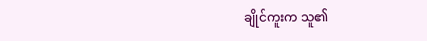ချိုင်ကူးက သူ၏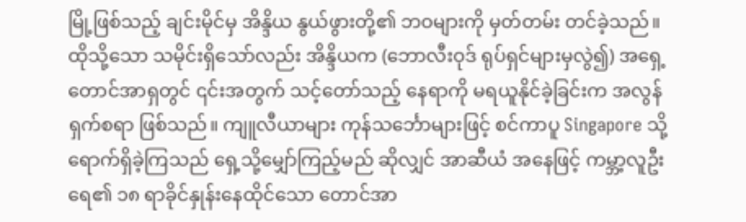မြို့ဖြစ်သည့် ချင်းမိုင်မှ အိန္ဒိယ နွယ်ဖွားတို့၏ ဘဝများကို မှတ်တမ်း တင်ခဲ့သည်။ ထိုသို့သော သမိုင်းရှိသော်လည်း အိန္ဒိယက (ဘောလီးဝုဒ် ရုပ်ရှင်များမှလွဲ၍) အရှေ့တောင်အာရှတွင် ၎င်းအတွက် သင့်တော်သည့် နေရာကို မရယူနိုင်ခဲ့ခြင်းက အလွန်ရှက်စရာ ဖြစ်သည်။ ကျူလီယာများ ကုန်သင်္ဘောများဖြင့် စင်ကာပူ Singapore သို့ ရောက်ရှိခဲ့ကြသည် ရှေ့သို့မျှော်ကြည့်မည် ဆိုလျှင် အာဆီယံ အနေဖြင့် ကမ္ဘာ့လူဦးရေ၏ ၁၈ ရာခိုင်နှုန်းနေထိုင်သော တောင်အာ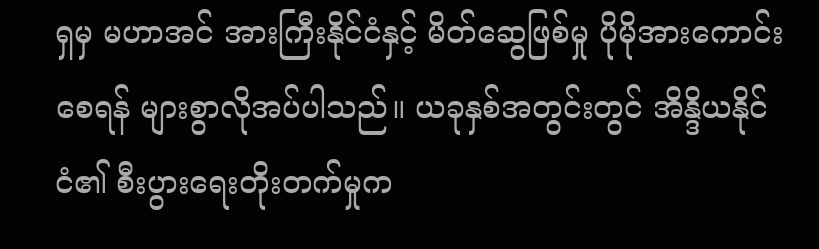ရှမှ မဟာအင် အားကြီးနိုင်ငံနှင့် မိတ်ဆွေဖြစ်မှု ပိုမိုအားကောင်းစေရန် များစွာလိုအပ်ပါသည်။ ယခုနှစ်အတွင်းတွင် အိန္ဒိယနိုင်ငံ၏ စီးပွားရေးတိုးတက်မှုက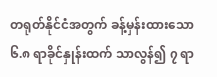တရုတ်နိုင်ငံအတွက် ခန့်မှန်းထားသော ၆.၈ ရာခိုင်နှုန်းထက် သာလွန်၍ ၇ ရာ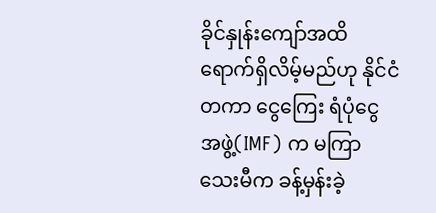ခိုင်နှုန်းကျော်အထိ ရောက်ရှိလိမ့်မည်ဟု နိုင်ငံတကာ ငွေကြေး ရံပုံငွေ အဖွဲ့(IMF) က မကြာသေးမီက ခန့်မှန်းခဲ့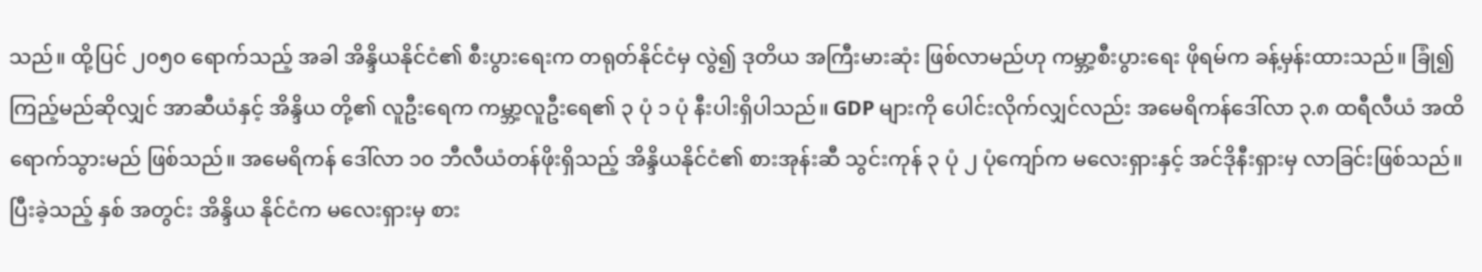သည်။ ထို့ပြင် ၂၀၅၀ ရောက်သည့် အခါ အိန္ဒိယနိုင်ငံ၏ စီးပွားရေးက တရုတ်နိုင်ငံမှ လွဲ၍ ဒုတိယ အကြီးမားဆုံး ဖြစ်လာမည်ဟု ကမ္ဘာ့စီးပွားရေး ဖိုရမ်က ခန့်မှန်းထားသည်။ ခြုံ၍ ကြည့်မည်ဆိုလျှင် အာဆီယံနှင့် အိန္ဒိယ တို့၏ လူဦးရေက ကမ္ဘာ့လူဦးရေ၏ ၃ ပုံ ၁ ပုံ နီးပါးရှိပါသည်။ GDP များကို ပေါင်းလိုက်လျှင်လည်း အမေရိကန်ဒေါ်လာ ၃.၈ ထရီလီယံ အထိ ရောက်သွားမည် ဖြစ်သည်။ အမေရိကန် ဒေါ်လာ ၁၀ ဘီလီယံတန်ဖိုးရှိသည့် အိန္ဒိယနိုင်ငံ၏ စားအုန်းဆီ သွင်းကုန် ၃ ပုံ ၂ ပုံကျော်က မလေးရှားနှင့် အင်ဒိုနီးရှားမှ လာခြင်းဖြစ်သည်။ ပြီးခဲ့သည့် နှစ် အတွင်း အိန္ဒိယ နိုင်ငံက မလေးရှားမှ စား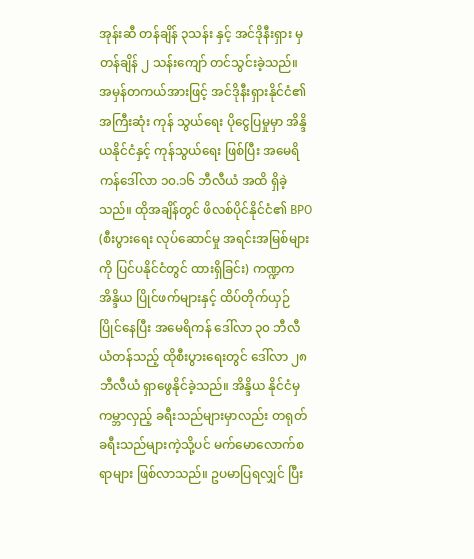အုန်းဆီ တန်ချိန် ၃သန်း နှင့် အင်ဒိုနီးရှား မှ တန်ချိန် ၂ သန်းကျော် တင်သွင်းခဲ့သည်။ အမှန်တကယ်အားဖြင့် အင်ဒိုနီးရှားနိုင်ငံ၏ အကြီးဆုံး ကုန် သွယ်ရေး ပိုငွေပြမှုမှာ အိန္ဒိယနိုင်ငံနှင့် ကုန်သွယ်ရေး ဖြစ်ပြီး အမေရိကန်ဒေါ်လာ ၁၀.၁၆ ဘီလီယံ အထိ ရှိခဲ့သည်။ ထိုအချိန်တွင် ဖိလစ်ပိုင်နိုင်ငံ၏ BPO (စီးပွားရေး လုပ်ဆောင်မှု အရင်းအမြစ်များကို ပြင်ပနိုင်ငံတွင် ထားရှိခြင်း) ကဏ္ဍက အိန္ဒိယ ပြိုင်ဖက်များနှင့် ထိပ်တိုက်ယှဉ်ပြိုင်နေပြီး အမေရိကန် ဒေါ်လာ ၃၀ ဘီလီယံတန်သည့် ထိုစီးပွားရေးတွင် ဒေါ်လာ ၂၈ ဘီလီယံ ရှာဖွေနိုင်ခဲ့သည်။ အိန္ဒိယ နိုင်ငံမှ ကမ္ဘာလှည့် ခရီးသည်များမှာလည်း တရုတ်ခရီးသည်များကဲ့သို့ပင် မက်မောလောက်စရာများ ဖြစ်လာသည်။ ဥပမာပြရလျှင် ပြီး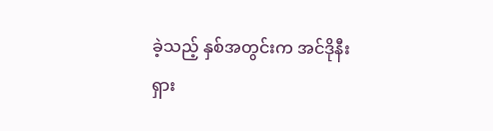ခဲ့သည့် နှစ်အတွင်းက အင်ဒိုနီးရှား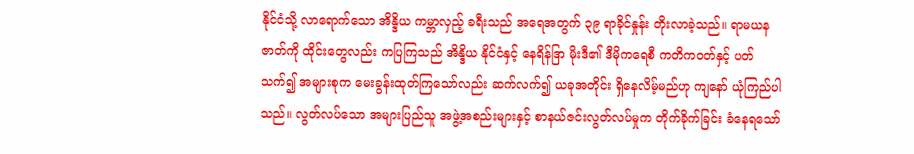နိုင်ငံသို့ လာရောက်သော အိန္ဒိယ ကမ္ဘာလှည့် ခရီးသည် အရေအတွက် ၃၉ ရာခိုင်နှုန်း တိုးလာခဲ့သည်။ ရာမယန ဇာတ်ကို ထိုင်းတွေလည်း ကပြကြသည် အိန္ဒိယ နိုင်ငံနှင့် နေရိန်ဒြာ မိုးဒီ၏ ဒီမိုကရေစီ ကတိကဝတ်နှင့် ပတ်သက်၍ အများစုက မေးခွန်းထုတ်ကြသော်လည်း ဆက်လက်၍ ယခုအတိုင်း ရှိနေလိမ့်မည်ဟု ကျနော် ယုံကြည်ပါသည်။ လွတ်လပ်သော အများပြည်သူ အဖွဲ့အစည်းများနှင့် စာနယ်ဇင်းလွတ်လပ်မှုက တိုက်ခိုက်ခြင်း ခံနေရသော်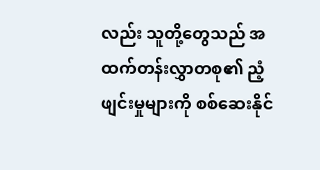လည်း သူတို့တွေသည် အထက်တန်းလွှာတစု၏ ညံ့ဖျင်းမှုများကို စစ်ဆေးနိုင်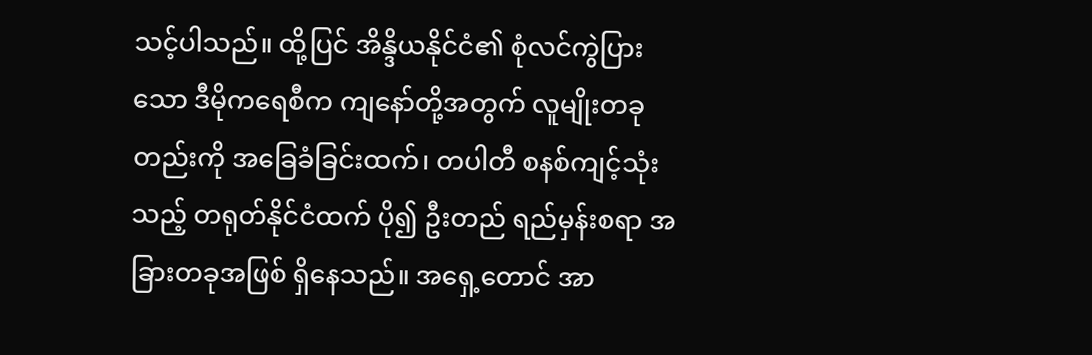သင့်ပါသည်။ ထို့ပြင် အိန္ဒိယနိုင်ငံ၏ စုံလင်ကွဲပြားသော ဒီမိုကရေစီက ကျနော်တို့အတွက် လူမျိုးတခုတည်းကို အခြေခံခြင်းထက်၊ တပါတီ စနစ်ကျင့်သုံးသည့် တရုတ်နိုင်ငံထက် ပို၍ ဦးတည် ရည်မှန်းစရာ အခြားတခုအဖြစ် ရှိနေသည်။ အရှေ့တောင် အာ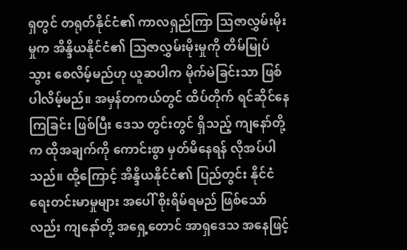ရှတွင် တရုတ်နိုင်ငံ၏ ကာလရှည်ကြာ သြဇာလွှမ်းမိုးမှုက အိန္ဒိယနိုင်ငံ၏ သြဇာလွှမ်းမိုးမှုကို တိမ်မြုပ်သွား စေလိမ့်မည်ဟု ယူဆပါက မိုက်မဲခြင်းသာ ဖြစ်ပါလိမ့်မည်။ အမှန်တကယ်တွင် ထိပ်တိုက် ရင်ဆိုင်နေကြခြင်း ဖြစ်ပြီး ဒေသ တွင်းတွင် ရှိသည့် ကျနော်တို့က ထိုအချက်ကို ကောင်းစွာ မှတ်မိနေရန် လိုအပ်ပါသည်။ ထို့ကြောင့် အိန္ဒိယနိုင်ငံ၏ ပြည်တွင်း နိုင်ငံရေးတင်းမာမှုများ အပေါ် စိုးရိမ်ရမည် ဖြစ်သော်လည်း ကျနော်တို့ အရှေ့တောင် အာရှဒေသ အနေဖြင့်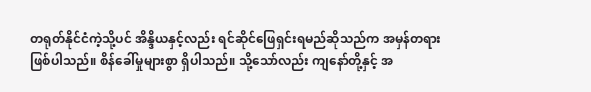တရုတ်နိုင်ငံကဲ့သို့ပင် အိန္ဒိယနှင့်လည်း ရင်ဆိုင်ဖြေရှင်းရမည်ဆိုသည်က အမှန်တရားဖြစ်ပါသည်။ စိန်ခေါ်မှုများစွာ ရှိပါသည်။ သို့သော်လည်း ကျနော်တို့နှင့် အ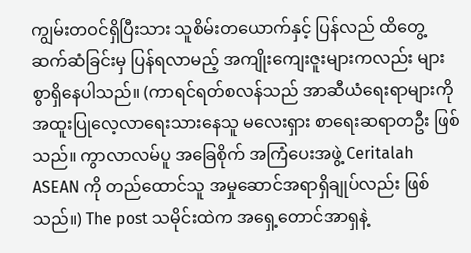ကျွမ်းတဝင်ရှိပြီးသား သူစိမ်းတယောက်နှင့် ပြန်လည် ထိတွေ့ ဆက်ဆံခြင်းမှ ပြန်ရလာမည့် အကျိုးကျေးဇူးများကလည်း များစွာရှိနေပါသည်။ (ကာရင်ရတ်စလန်သည် အာဆီယံရေးရာများကို အထူးပြုလေ့လာရေးသားနေသူ မလေးရှား စာရေးဆရာတဦး ဖြစ်သည်။ ကွာလာလမ်ပူ အခြေစိုက် အကြံပေးအဖွဲ့ Ceritalah ASEAN ကို တည်ထောင်သူ အမှုဆောင်အရာရှိချုပ်လည်း ဖြစ်သည်။) The post သမိုင်းထဲက အရှေ့တောင်အာရှနဲ့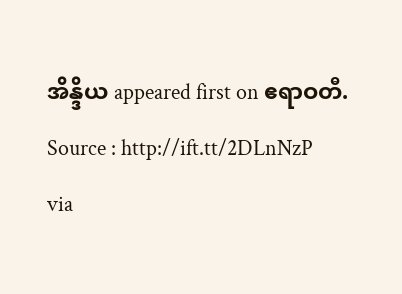အိန္ဒိယ appeared first on ဧရာဝတီ.
Source : http://ift.tt/2DLnNzP
via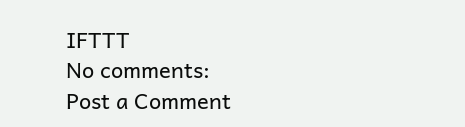IFTTT
No comments:
Post a Comment